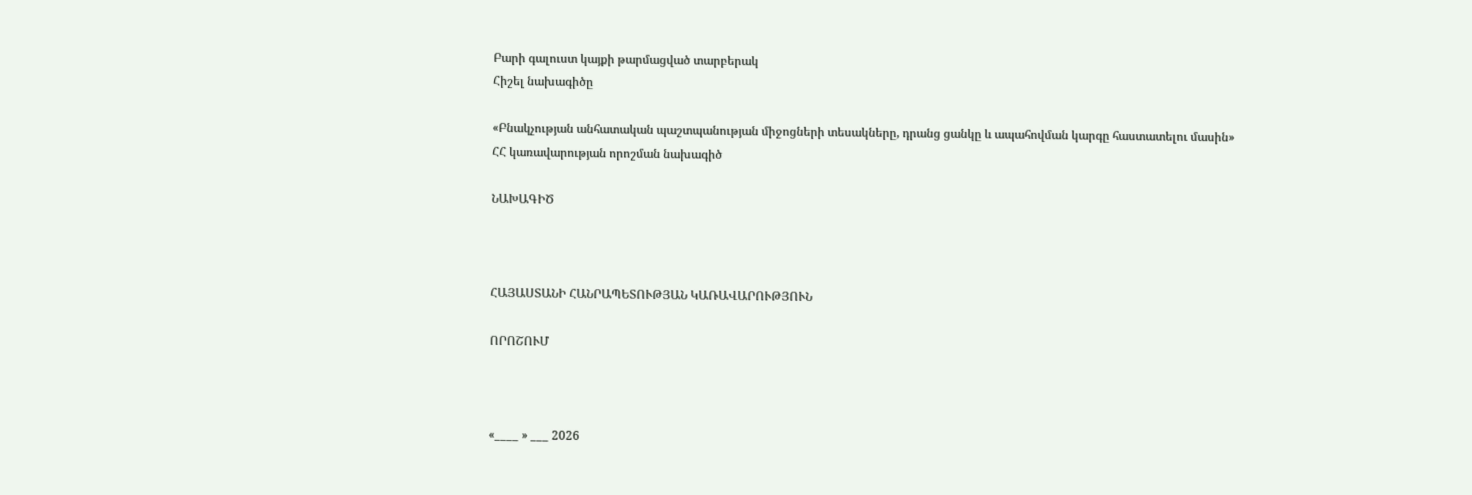Բարի գալուստ կայքի թարմացված տարբերակ
Հիշել նախագիծը

«Բնակչության անհատական պաշտպանության միջոցների տեսակները, դրանց ցանկը և ապահովման կարգը հաստատելու մասին» ՀՀ կառավարության որոշման նախագիծ

ՆԱԽԱԳԻԾ



ՀԱՅԱՍՏԱՆԻ ՀԱՆՐԱՊԵՏՈՒԹՅԱՆ ԿԱՌԱՎԱՐՈՒԹՅՈՒՆ

ՈՐՈՇՈՒՄ



«____ » ___ 2026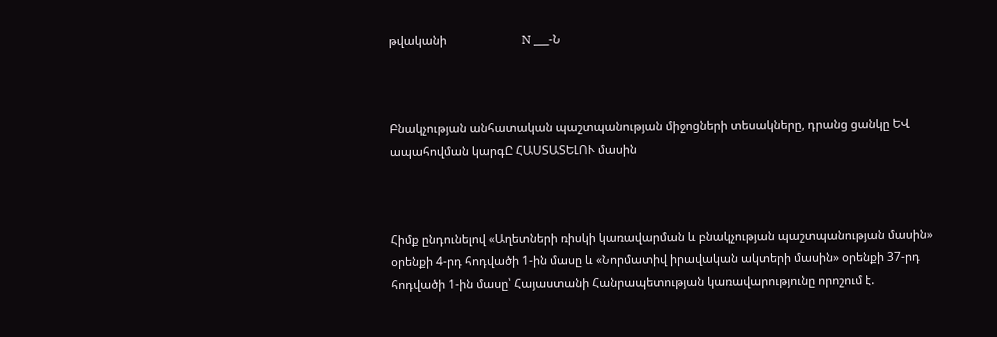թվականի                         N ___-Ն



Բնակչության անհատական պաշտպանության միջոցների տեսակները, դրանց ցանկը ԵՎ ապահովման կարգԸ ՀԱՍՏԱՏԵԼՈՒ մասին



Հիմք ընդունելով «Աղետների ռիսկի կառավարման և բնակչության պաշտպանության մասին» օրենքի 4-րդ հոդվածի 1-ին մասը և «Նորմատիվ իրավական ակտերի մասին» օրենքի 37-րդ հոդվածի 1-ին մասը՝ Հայաստանի Հանրապետության կառավարությունը որոշում է.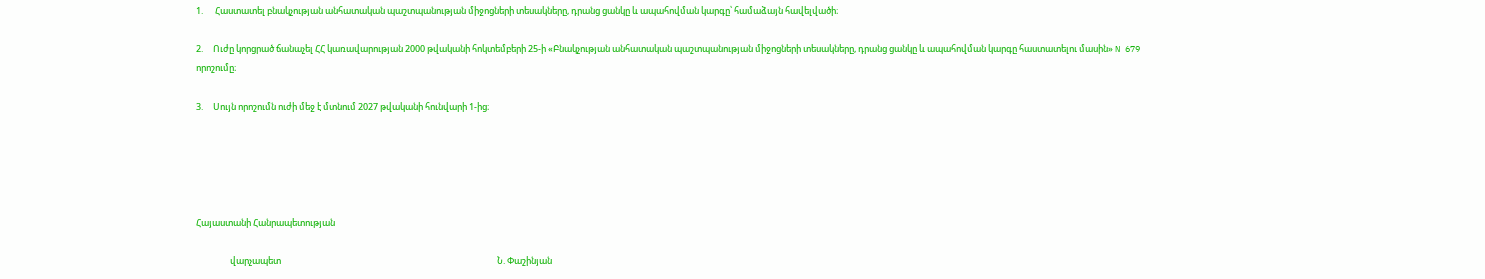1.      Հաստատել բնակչության անհատական պաշտպանության միջոցների տեսակները, դրանց ցանկը և ապահովման կարգը՝ համաձայն հավելվածի։

2.     Ուժը կորցրած ճանաչել ՀՀ կառավարության 2000 թվականի հոկտեմբերի 25-ի «Բնակչության անհատական պաշտպանության միջոցների տեսակները, դրանց ցանկը և ապահովման կարգը հաստատելու մասին» N 679 որոշումը։

3.     Սույն որոշումն ուժի մեջ է մտնում 2027 թվականի հունվարի 1-ից։





Հայաստանի Հանրապետության

                 վարչապետ                                                                                                            Ն. Փաշինյան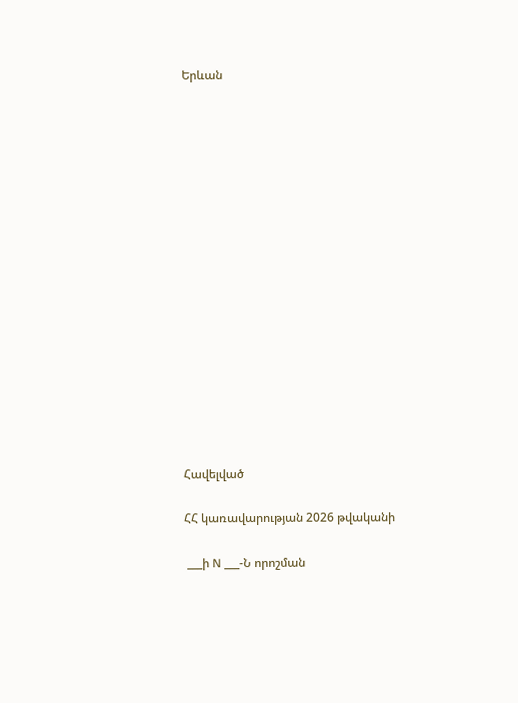Երևան

















Հավելված

ՀՀ կառավարության 2026 թվականի

 ___ի N ___-Ն որոշման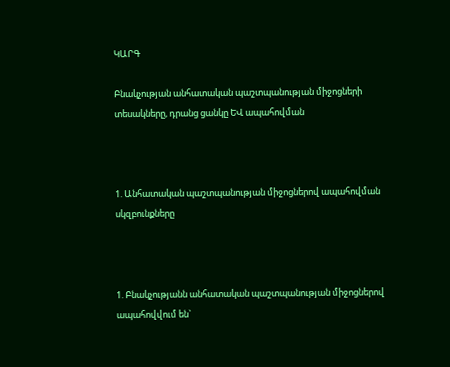ԿԱՐԳ

Բնակչության անհատական պաշտպանության միջոցների տեսակները, դրանց ցանկը ԵՎ ապահովման



1. Անհատական պաշտպանության միջոցներով ապահովման սկզբունքները



1. Բնակչությանն անհատական պաշտպանության միջոցներով ապահովվում են`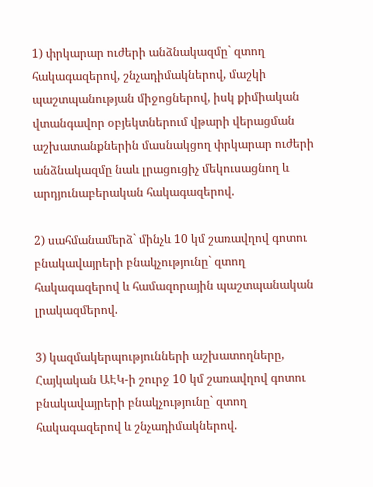1) փրկարար ուժերի անձնակազմը` զտող հակագազերով, շնչադիմակներով, մաշկի պաշտպանության միջոցներով, իսկ քիմիական վտանգավոր օբյեկտներում վթարի վերացման աշխատանքներին մասնակցող փրկարար ուժերի անձնակազմը նաև լրացուցիչ մեկուսացնող և արդյունաբերական հակագազերով.

2) սահմանամերձ` մինչև 10 կմ շառավղով գոտու բնակավայրերի բնակչությունը` զտող հակագազերով և համազորային պաշտպանական լրակազմերով.

3) կազմակերպությունների աշխատողները, Հայկական ԱԷԿ-ի շուրջ 10 կմ շառավղով գոտու բնակավայրերի բնակչությունը` զտող հակագազերով և շնչադիմակներով.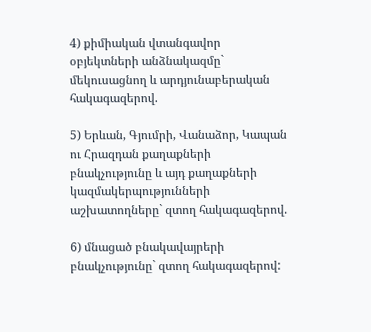4) քիմիական վտանգավոր օբյեկտների անձնակազմը` մեկուսացնող և արդյունաբերական հակագազերով.

5) Երևան, Գյումրի, Վանաձոր, Կապան ու Հրազդան քաղաքների բնակչությունը և այդ քաղաքների կազմակերպությունների աշխատողները` զտող հակագազերով.

6) մնացած բնակավայրերի բնակչությունը` զտող հակագազերով: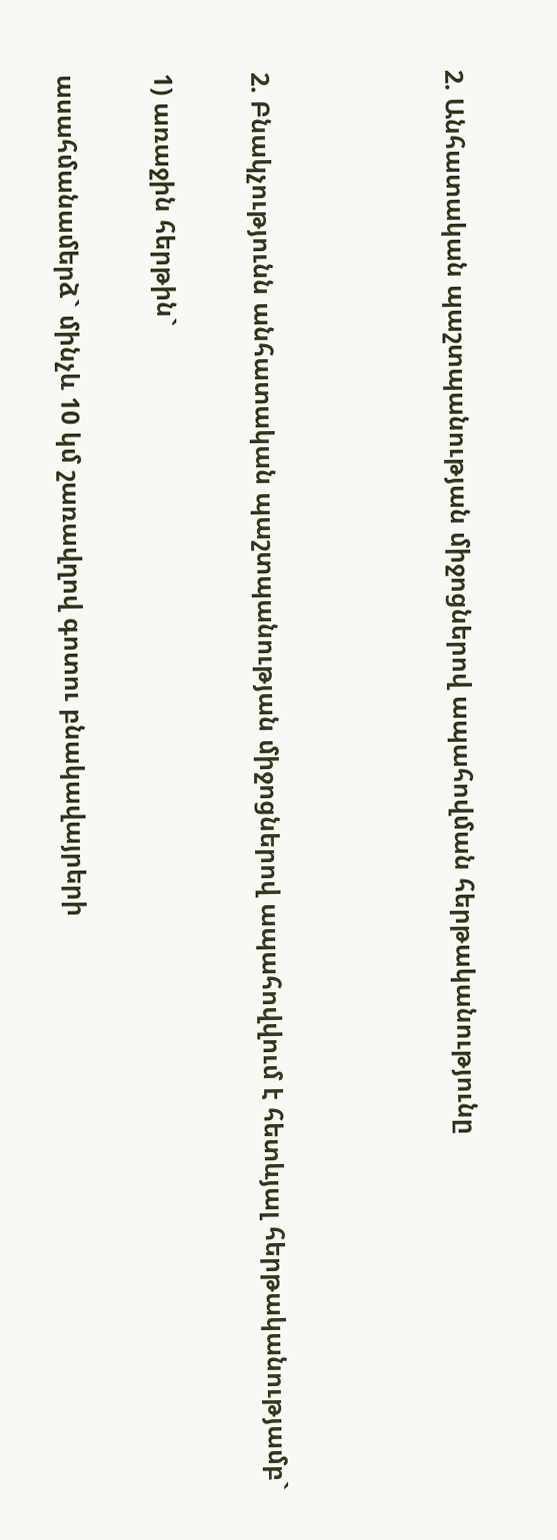2. Անհատական պաշտպանության միջոցներով ապահովման հերթականությունը



2. Բնակչությունն անհատական պաշտպանության միջոցներով ապահովվում է հետևյալ հերթականությամբ`

1) առաջին հերթին`

ասահմանամերձ` մինչև 10 կմ շառավղով գոտու բնակավայրերի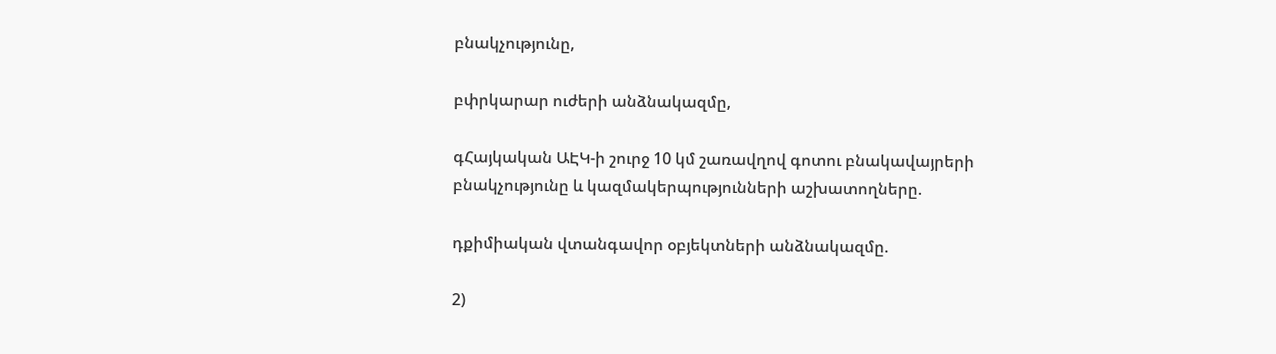բնակչությունը,

բփրկարար ուժերի անձնակազմը,

գՀայկական ԱԷԿ-ի շուրջ 10 կմ շառավղով գոտու բնակավայրերի բնակչությունը և կազմակերպությունների աշխատողները.

դքիմիական վտանգավոր օբյեկտների անձնակազմը.

2)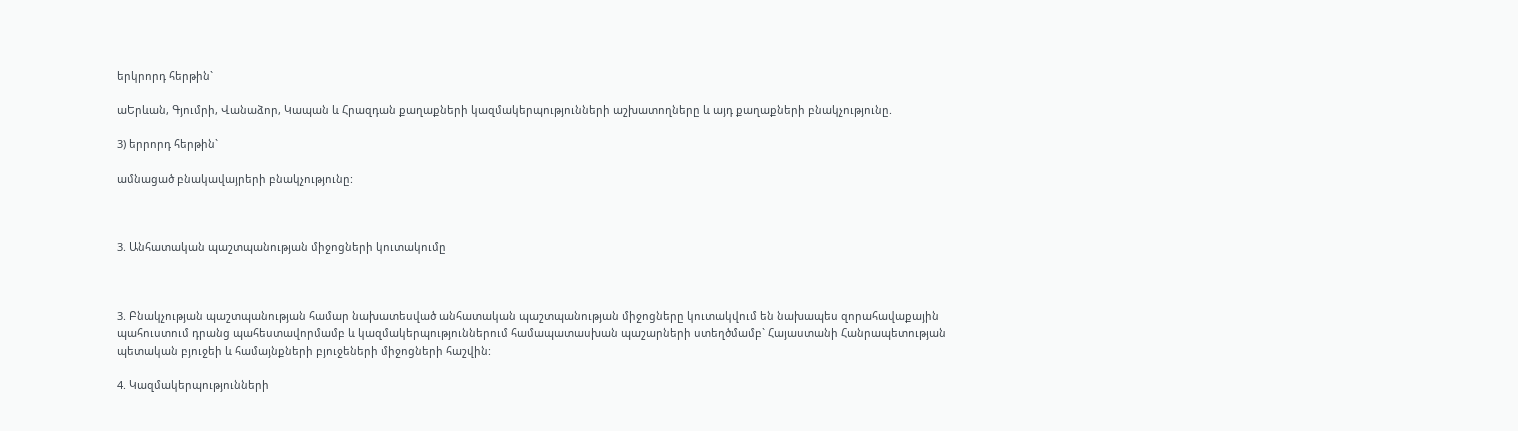երկրորդ հերթին`

աԵրևան, Գյումրի, Վանաձոր, Կապան և Հրազդան քաղաքների կազմակերպությունների աշխատողները և այդ քաղաքների բնակչությունը.

3) երրորդ հերթին`

ամնացած բնակավայրերի բնակչությունը:



3. Անհատական պաշտպանության միջոցների կուտակումը



3. Բնակչության պաշտպանության համար նախատեսված անհատական պաշտպանության միջոցները կուտակվում են նախապես զորահավաքային պահուստում դրանց պահեստավորմամբ և կազմակերպություններում համապատասխան պաշարների ստեղծմամբ` Հայաստանի Հանրապետության պետական բյուջեի և համայնքների բյուջեների միջոցների հաշվին:

4. Կազմակերպությունների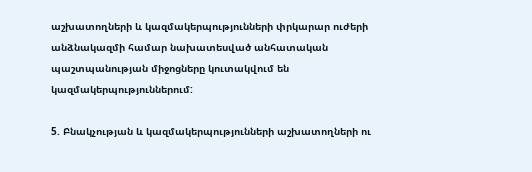աշխատողների և կազմակերպությունների փրկարար ուժերի անձնակազմի համար նախատեսված անհատական պաշտպանության միջոցները կուտակվում են կազմակերպություններում:

5. Բնակչության և կազմակերպությունների աշխատողների ու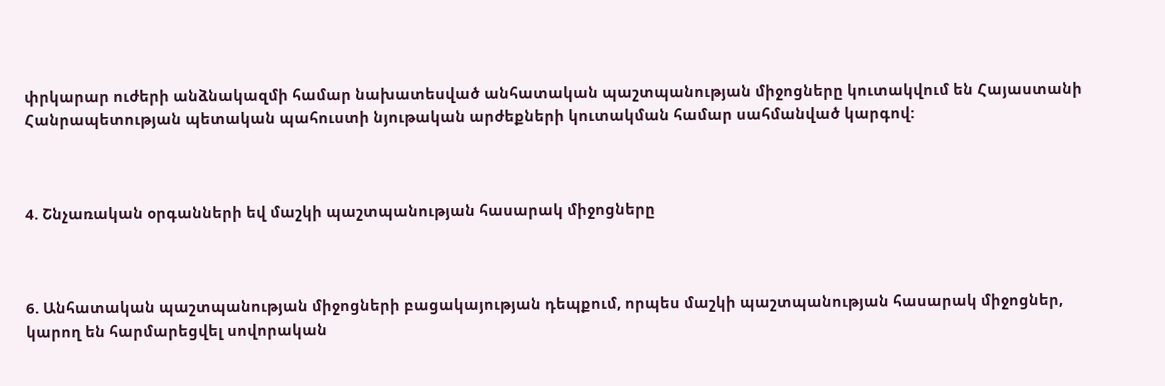փրկարար ուժերի անձնակազմի համար նախատեսված անհատական պաշտպանության միջոցները կուտակվում են Հայաստանի Հանրապետության պետական պահուստի նյութական արժեքների կուտակման համար սահմանված կարգով:



4. Շնչառական օրգանների եվ մաշկի պաշտպանության հասարակ միջոցները



6. Անհատական պաշտպանության միջոցների բացակայության դեպքում, որպես մաշկի պաշտպանության հասարակ միջոցներ, կարող են հարմարեցվել սովորական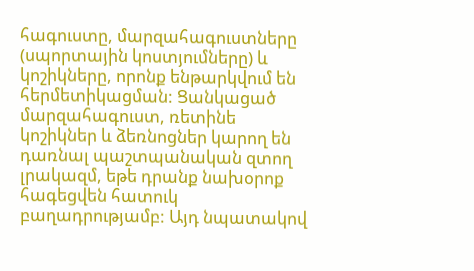հագուստը, մարզահագուստները (սպորտային կոստյումները) և կոշիկները, որոնք ենթարկվում են հերմետիկացման: Ցանկացած մարզահագուստ, ռետինե կոշիկներ և ձեռնոցներ կարող են դառնալ պաշտպանական զտող լրակազմ, եթե դրանք նախօրոք հագեցվեն հատուկ բաղադրությամբ: Այդ նպատակով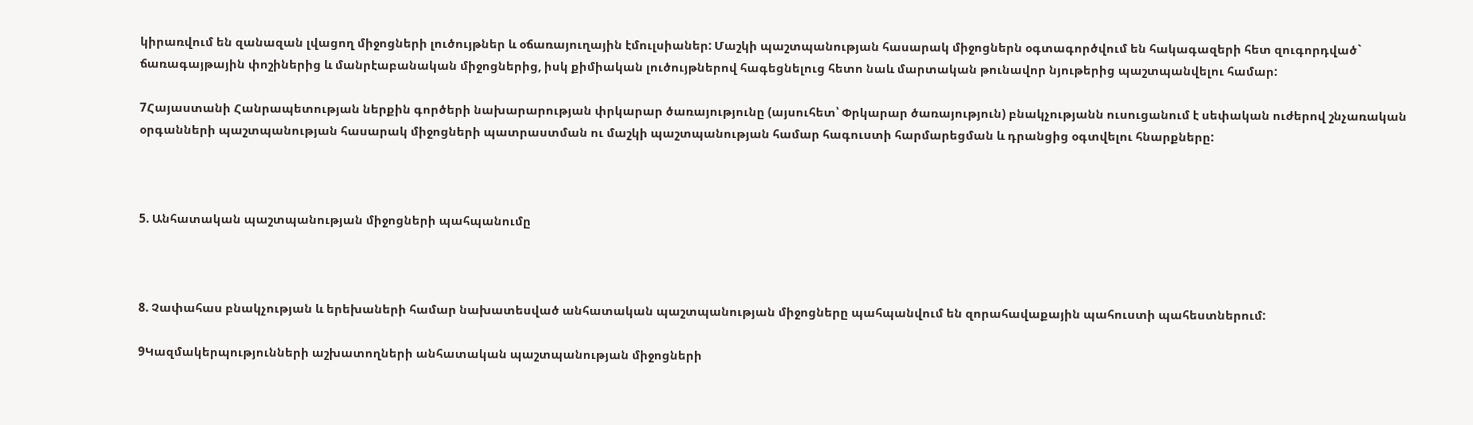կիրառվում են զանազան լվացող միջոցների լուծույթներ և օճառայուղային էմուլսիաներ: Մաշկի պաշտպանության հասարակ միջոցներն օգտագործվում են հակագազերի հետ զուգորդված` ճառագայթային փոշիներից և մանրէաբանական միջոցներից, իսկ քիմիական լուծույթներով հագեցնելուց հետո նաև մարտական թունավոր նյութերից պաշտպանվելու համար:

7Հայաստանի Հանրապետության ներքին գործերի նախարարության փրկարար ծառայությունը (այսուհետ՝ Փրկարար ծառայություն) բնակչությանն ուսուցանում է սեփական ուժերով շնչառական օրգանների պաշտպանության հասարակ միջոցների պատրաստման ու մաշկի պաշտպանության համար հագուստի հարմարեցման և դրանցից օգտվելու հնարքները:



5. Անհատական պաշտպանության միջոցների պահպանումը



8. Չափահաս բնակչության և երեխաների համար նախատեսված անհատական պաշտպանության միջոցները պահպանվում են զորահավաքային պահուստի պահեստներում:

9Կազմակերպությունների աշխատողների անհատական պաշտպանության միջոցների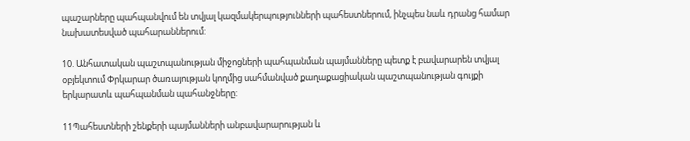պաշարները պահպանվում են տվյալ կազմակերպությունների պահեստներում, ինչպես նաև դրանց համար նախատեսված պահարաններում:

10. Անհատական պաշտպանության միջոցների պահպանման պայմանները պետք է բավարարեն տվյալ օբյեկտում Փրկարար ծառայության կողմից սահմանված քաղաքացիական պաշտպանության գույքի երկարատև պահպանման պահանջները:

11Պահեստների շենքերի պայմանների անբավարարության և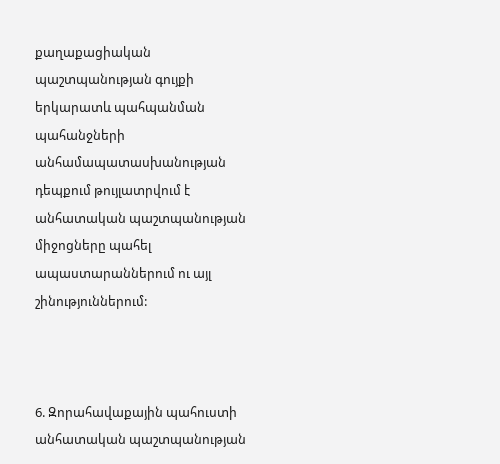քաղաքացիական պաշտպանության գույքի երկարատև պահպանման պահանջների անհամապատասխանության դեպքում թույլատրվում է անհատական պաշտպանության միջոցները պահել ապաստարաններում ու այլ շինություններում:



6. Զորահավաքային պահուստի անհատական պաշտպանության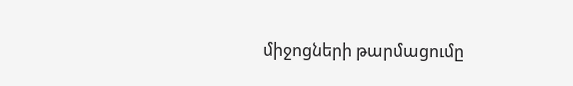միջոցների թարմացումը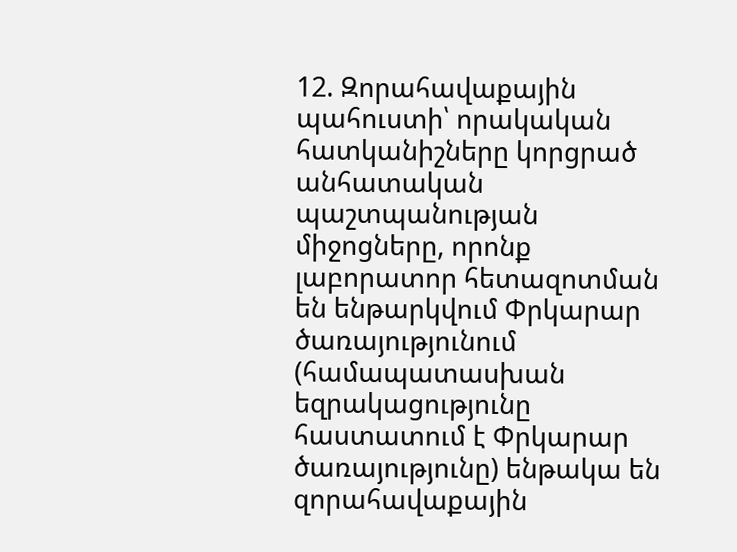12. Զորահավաքային պահուստի՝ որակական հատկանիշները կորցրած անհատական պաշտպանության միջոցները, որոնք լաբորատոր հետազոտման են ենթարկվում Փրկարար ծառայությունում (համապատասխան եզրակացությունը հաստատում է Փրկարար ծառայությունը) ենթակա են զորահավաքային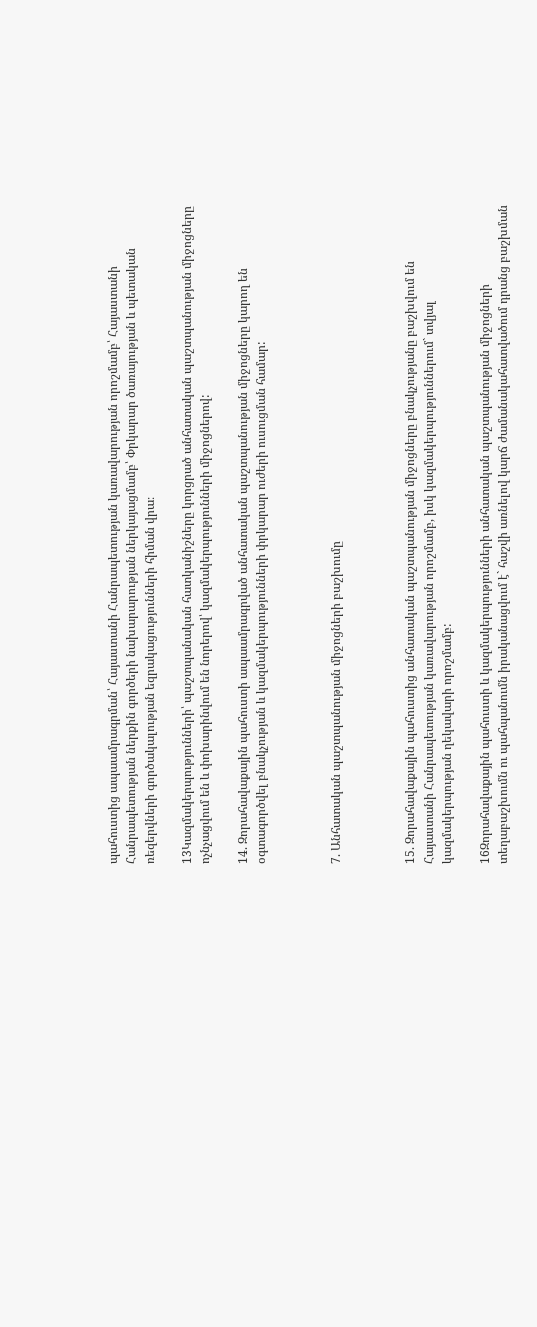պահուստից ապաամրագրման՝ Հայաստանի Հանրապետության կառավարության որոշմամբ՝ Հայաստանի Հանրապետության ներքին գործերի նախարարության ներկայացմամբ՝ Փրկարար ծառայության և պետական ռեզերվների գործակալության եզրակացությունների հիման վրա։

13Կազմակերպությունների՝ պաշտպանական հատկանիշները կորցրած անհատական պաշտպանության միջոցները ոչնչացվում են և փոխարինվում են նորերով՝ կազմակերպությունների միջոցներով:

14. Զորահավաքային պահուստի ապաամրագրված անհատական պաշտպանության միջոցները կարող են օգտագործվել բնակչության և կազմակերպությունների փրկարար ուժերի ուսուցման համար:



7. Անհատական պաշտպանության միջոցների բաշխումը



15. Զորահավաքային պահուստից անհատական պաշտպանության միջոցները բնակչությանը բաշխվում են Հայաստանի Հանրապետության կառավարության որոշմամբ, իսկ կազմակերպություններում` տվյալ կազմակերպության ղեկավարի որոշմամբ:

16Զորահավաքային պահուստի և կազմակերպությունների անհատական պաշտպանության միջոցների տեղաբաշխումն ու պահպանումն իրականացվում է` հաշվի առնելով կարճ ժամանակահատվածում դրանց բաշխման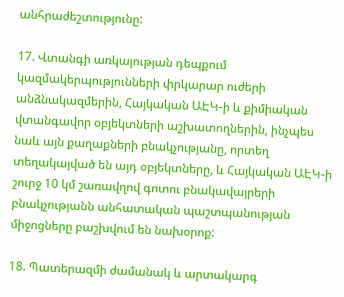անհրաժեշտությունը:

17. Վտանգի առկայության դեպքում կազմակերպությունների փրկարար ուժերի անձնակազմերին, Հայկական ԱԷԿ-ի և քիմիական վտանգավոր օբյեկտների աշխատողներին, ինչպես նաև այն քաղաքների բնակչությանը, որտեղ տեղակայված են այդ օբյեկտները, և Հայկական ԱԷԿ-ի շուրջ 10 կմ շառավղով գոտու բնակավայրերի բնակչությանն անհատական պաշտպանության միջոցները բաշխվում են նախօրոք:

18. Պատերազմի ժամանակ և արտակարգ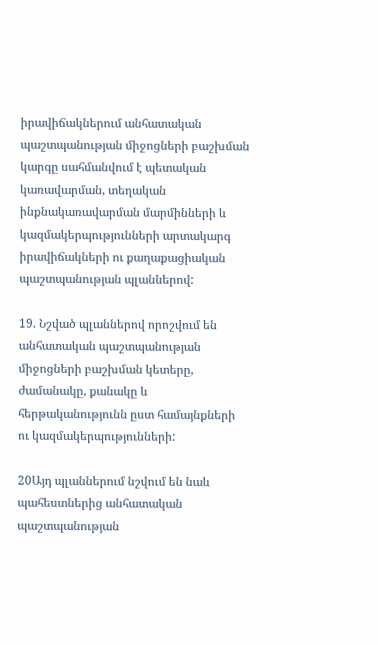իրավիճակներում անհատական պաշտպանության միջոցների բաշխման կարգը սահմանվում է պետական կառավարման, տեղական ինքնակառավարման մարմինների և կազմակերպությունների արտակարգ իրավիճակների ու քաղաքացիական պաշտպանության պլաններով:

19. Նշված պլաններով որոշվում են անհատական պաշտպանության միջոցների բաշխման կետերը, ժամանակը, քանակը և հերթականությունն ըստ համայնքների ու կազմակերպությունների:

20Այդ պլաններում նշվում են նաև պահեստներից անհատական պաշտպանության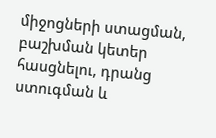միջոցների ստացման, բաշխման կետեր հասցնելու, դրանց ստուգման և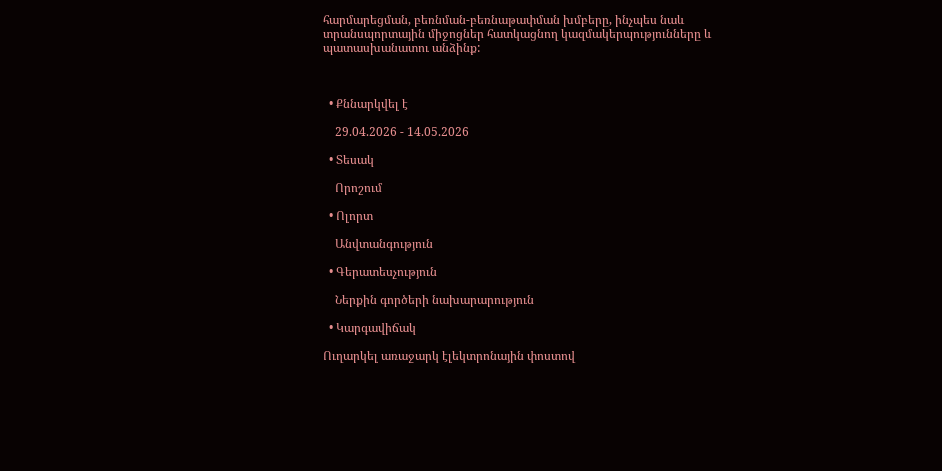հարմարեցման, բեռնման-բեռնաթափման խմբերը, ինչպես նաև տրանսպորտային միջոցներ հատկացնող կազմակերպությունները և պատասխանատու անձինք:



  • Քննարկվել է

    29.04.2026 - 14.05.2026

  • Տեսակ

    Որոշում

  • Ոլորտ

    Անվտանգություն

  • Գերատեսչություն

    Ներքին գործերի նախարարություն

  • Կարգավիճակ

Ուղարկել առաջարկ էլեկտրոնային փոստով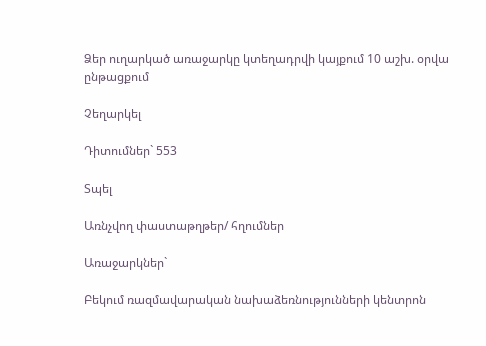Ձեր ուղարկած առաջարկը կտեղադրվի կայքում 10 աշխ. օրվա ընթացքում

Չեղարկել

Դիտումներ` 553

Տպել

Առնչվող փաստաթղթեր/ հղումներ

Առաջարկներ`

Բեկում ռազմավարական նախաձեռնությունների կենտրոն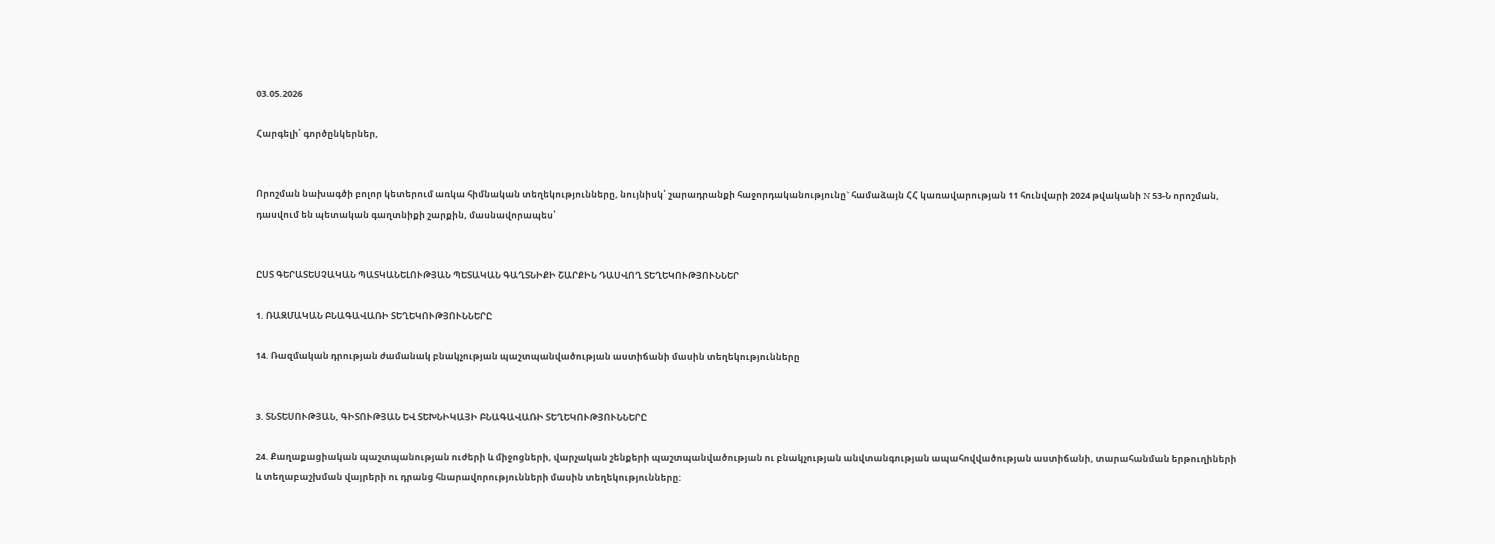03.05.2026

Հարգելի՛ գործընկերներ,


Որոշման նախագծի բոլոր կետերում առկա հիմնական տեղեկությունները, նույնիսկ՝ շարադրանքի հաջորդականությունը` համաձայն ՀՀ կառավարության 11 հունվարի 2024 թվականի N 53-Ն որոշման, դասվում են պետական գաղտնիքի շարքին, մասնավորապես՝


ԸՍՏ ԳԵՐԱՏԵՍՉԱԿԱՆ ՊԱՏԿԱՆԵԼՈՒԹՅԱՆ ՊԵՏԱԿԱՆ ԳԱՂՏՆԻՔԻ ՇԱՐՔԻՆ ԴԱՍՎՈՂ ՏԵՂԵԿՈՒԹՅՈՒՆՆԵՐ

1. ՌԱԶՄԱԿԱՆ ԲՆԱԳԱՎԱՌԻ ՏԵՂԵԿՈՒԹՅՈՒՆՆԵՐԸ

14. Ռազմական դրության ժամանակ բնակչության պաշտպանվածության աստիճանի մասին տեղեկությունները


3. ՏՆՏԵՍՈՒԹՅԱՆ, ԳԻՏՈՒԹՅԱՆ ԵՎ ՏԵԽՆԻԿԱՅԻ ԲՆԱԳԱՎԱՌԻ ՏԵՂԵԿՈՒԹՅՈՒՆՆԵՐԸ

24. Քաղաքացիական պաշտպանության ուժերի և միջոցների, վարչական շենքերի պաշտպանվածության ու բնակչության անվտանգության ապահովվածության աստիճանի, տարահանման երթուղիների և տեղաբաշխման վայրերի ու դրանց հնարավորությունների մասին տեղեկությունները: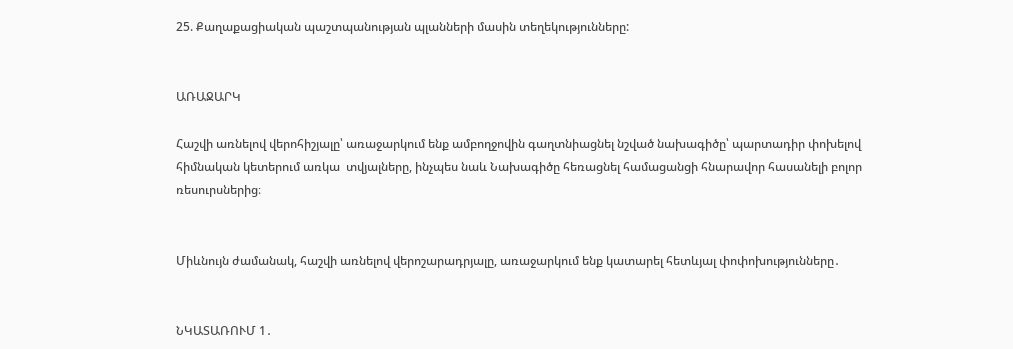25. Քաղաքացիական պաշտպանության պլանների մասին տեղեկությունները:


ԱՌԱՋԱՐԿ

Հաշվի առնելով վերոհիշյալը՝ առաջարկում ենք ամբողջովին գաղտնիացնել նշված նախագիծը՝ պարտադիր փոխելով հիմնական կետերում առկա  տվյալները, ինչպես նաև Նախագիծը հեռացնել համացանցի հնարավոր հասանելի բոլոր ռեսուրսներից։


Միևնույն ժամանակ, հաշվի առնելով վերոշարադրյալը, առաջարկում ենք կատարել հետևյալ փոփոխությունները․


ՆԿԱՏԱՌՈՒՄ 1․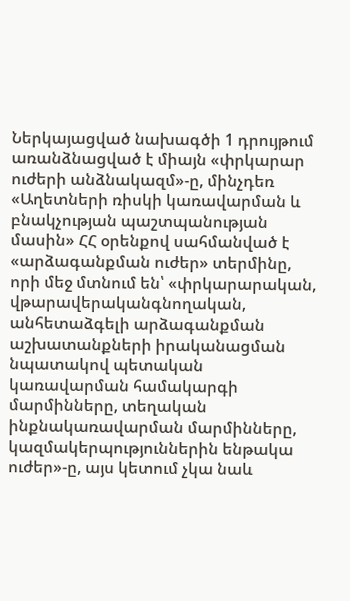Ներկայացված նախագծի 1 դրույթում առանձնացված է միայն «փրկարար ուժերի անձնակազմ»-ը, մինչդեռ «Աղետների ռիսկի կառավարման և բնակչության պաշտպանության մասին» ՀՀ օրենքով սահմանված է «արձագանքման ուժեր» տերմինը, որի մեջ մտնում են՝ «փրկարարական, վթարավերականգնողական, անհետաձգելի արձագանքման աշխատանքների իրականացման նպատակով պետական կառավարման համակարգի մարմինները, տեղական ինքնակառավարման մարմինները, կազմակերպություններին ենթակա ուժեր»-ը, այս կետում չկա նաև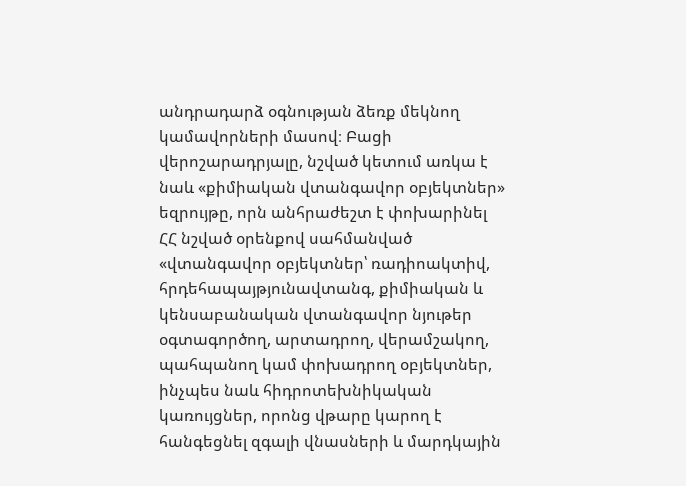անդրադարձ օգնության ձեռք մեկնող կամավորների մասով։ Բացի վերոշարադրյալը, նշված կետում առկա է նաև «քիմիական վտանգավոր օբյեկտներ» եզրույթը, որն անհրաժեշտ է փոխարինել ՀՀ նշված օրենքով սահմանված «վտանգավոր օբյեկտներ՝ ռադիոակտիվ, հրդեհապայթյունավտանգ, քիմիական և կենսաբանական վտանգավոր նյութեր օգտագործող, արտադրող, վերամշակող, պահպանող կամ փոխադրող օբյեկտներ, ինչպես նաև հիդրոտեխնիկական կառույցներ, որոնց վթարը կարող է հանգեցնել զգալի վնասների և մարդկային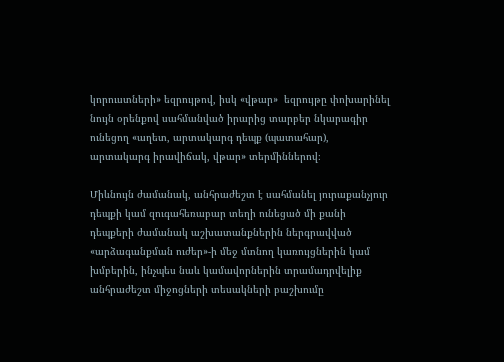կորուստների» եզրույթով, իսկ «վթար»  եզրույթը փոխարինել նույն օրենքով սահմանված իրարից տարբեր նկարագիր ունեցող «աղետ, արտակարգ դեպք (պատահար), արտակարգ իրավիճակ, վթար» տերմիններով։

Միևնույն ժամանակ, անհրաժեշտ է սահմանել յուրաքանչյուր դեպքի կամ զուգահեռաբար տեղի ունեցած մի քանի դեպքերի ժամանակ աշխատանքներին ներգրավված  «արձագանքման ուժեր»-ի մեջ մտնող կառույցներին կամ խմբերին, ինչպես նաև կամավորներին տրամադրվելիք անհրաժեշտ միջոցների տեսակների բաշխումը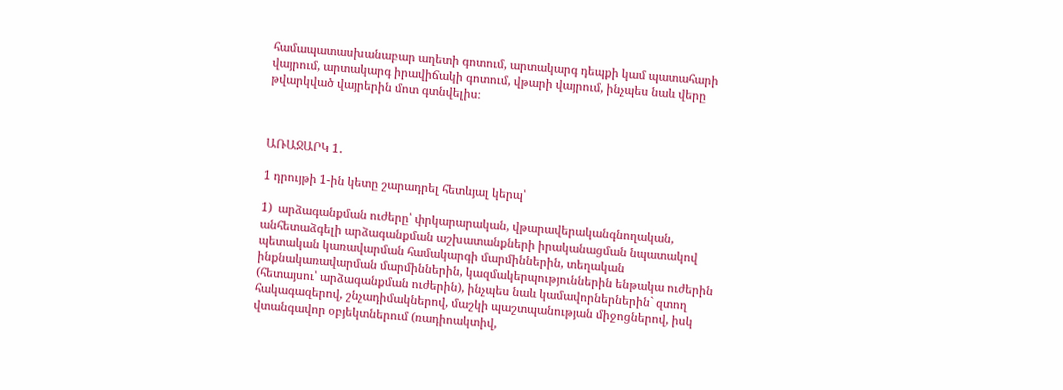համապատասխանաբար աղետի գոտում, արտակարգ դեպքի կամ պատահարի վայրում, արտակարգ իրավիճակի գոտում, վթարի վայրում, ինչպես նաև վերը թվարկված վայրերին մոտ գտնվելիս։



ԱՌԱՋԱՐԿ 1․

1 դրույթի 1-ին կետը շարադրել հետևյալ կերպ՝

1)  արձագանքման ուժերը՝ փրկարարական, վթարավերականգնողական, անհետաձգելի արձագանքման աշխատանքների իրականացման նպատակով պետական կառավարման համակարգի մարմիններին, տեղական ինքնակառավարման մարմիններին, կազմակերպություններին ենթակա ուժերին (հետայսու՝ արձագանքման ուժերին), ինչպես նաև կամավորներներին` զտող հակագազերով, շնչադիմակներով, մաշկի պաշտպանության միջոցներով, իսկ վտանգավոր օբյեկտներում (ռադիոակտիվ,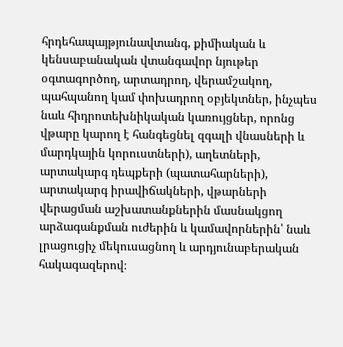հրդեհապայթյունավտանգ, քիմիական և կենսաբանական վտանգավոր նյութեր օգտագործող, արտադրող, վերամշակող, պահպանող կամ փոխադրող օբյեկտներ, ինչպես նաև հիդրոտեխնիկական կառույցներ, որոնց վթարը կարող է հանգեցնել զգալի վնասների և մարդկային կորուստների), աղետների, արտակարգ դեպքերի (պատահարների), արտակարգ իրավիճակների, վթարների վերացման աշխատանքներին մասնակցող արձագանքման ուժերին և կամավորներին՝ նաև լրացուցիչ մեկուսացնող և արդյունաբերական հակագազերով։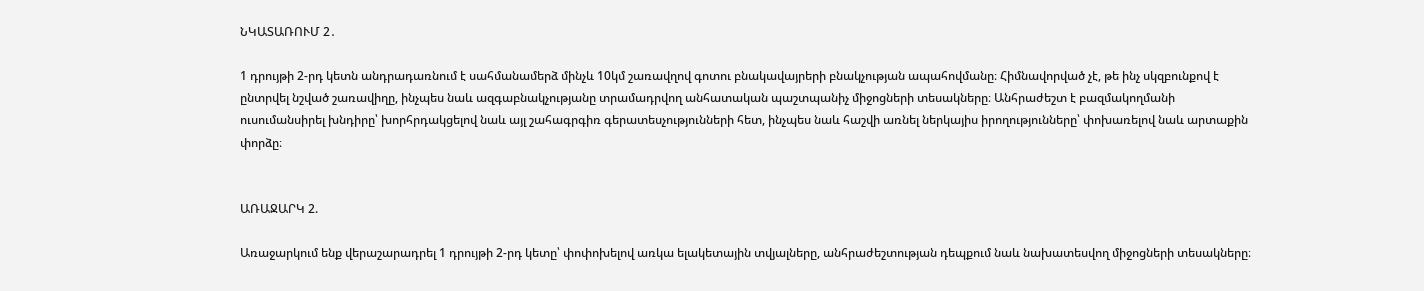ՆԿԱՏԱՌՈՒՄ 2․

1 դրույթի 2-րդ կետն անդրադառնում է սահմանամերձ մինչև 10կմ շառավղով գոտու բնակավայրերի բնակչության ապահովմանը։ Հիմնավորված չէ, թե ինչ սկզբունքով է ընտրվել նշված շառավիղը, ինչպես նաև ազգաբնակչությանը տրամադրվող անհատական պաշտպանիչ միջոցների տեսակները։ Անհրաժեշտ է բազմակողմանի ուսումանսիրել խնդիրը՝ խորհրդակցելով նաև այլ շահագրգիռ գերատեսչությունների հետ, ինչպես նաև հաշվի առնել ներկայիս իրողությունները՝ փոխառելով նաև արտաքին փորձը։


ԱՌԱՋԱՐԿ 2.

Առաջարկում ենք վերաշարադրել 1 դրույթի 2-րդ կետը՝ փոփոխելով առկա ելակետային տվյալները, անհրաժեշտության դեպքում նաև նախատեսվող միջոցների տեսակները։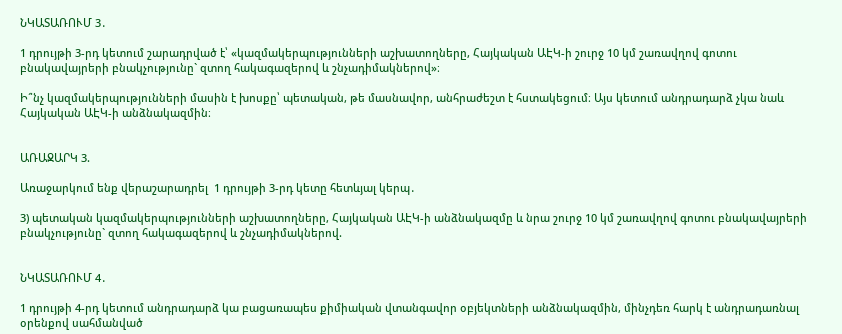ՆԿԱՏԱՌՈՒՄ 3․

1 դրույթի 3-րդ կետում շարադրված է՝ «կազմակերպությունների աշխատողները, Հայկական ԱԷԿ-ի շուրջ 10 կմ շառավղով գոտու բնակավայրերի բնակչությունը` զտող հակագազերով և շնչադիմակներով»։

Ի՞նչ կազմակերպությունների մասին է խոսքը՝ պետական, թե մասնավոր, անհրաժեշտ է հստակեցում։ Այս կետում անդրադարձ չկա նաև Հայկական ԱԷԿ-ի անձնակազմին։


ԱՌԱՋԱՐԿ 3.

Առաջարկում ենք վերաշարադրել  1 դրույթի 3-րդ կետը հետևյալ կերպ․

3) պետական կազմակերպությունների աշխատողները, Հայկական ԱԷԿ-ի անձնակազմը և նրա շուրջ 10 կմ շառավղով գոտու բնակավայրերի բնակչությունը` զտող հակագազերով և շնչադիմակներով.


ՆԿԱՏԱՌՈՒՄ 4․

1 դրույթի 4-րդ կետում անդրադարձ կա բացառապես քիմիական վտանգավոր օբյեկտների անձնակազմին, մինչդեռ հարկ է անդրադառնալ  օրենքով սահմանված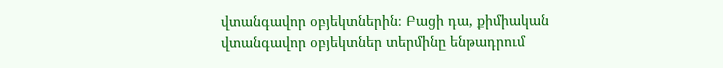վտանգավոր օբյեկտներին։ Բացի դա, քիմիական վտանգավոր օբյեկտներ տերմինը ենթադրում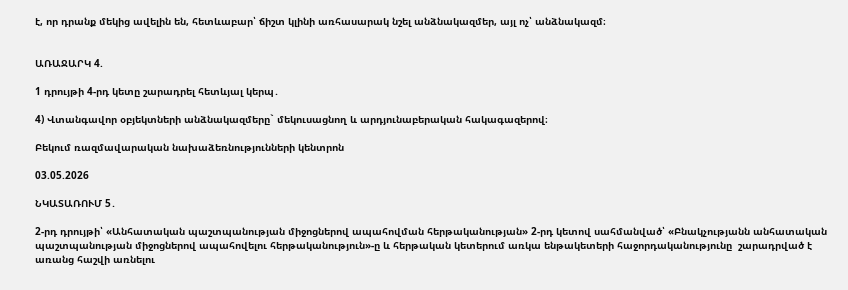է, որ դրանք մեկից ավելին են, հետևաբար՝ ճիշտ կլինի առհասարակ նշել անձնակազմեր, այլ ոչ՝ անձնակազմ։


ԱՌԱՋԱՐԿ 4.

1 դրույթի 4-րդ կետը շարադրել հետևյալ կերպ․

4) Վտանգավոր օբյեկտների անձնակազմերը` մեկուսացնող և արդյունաբերական հակագազերով։

Բեկում ռազմավարական նախաձեռնությունների կենտրոն

03.05.2026

ՆԿԱՏԱՌՈՒՄ 5․

2-րդ դրույթի՝ «Անհատական պաշտպանության միջոցներով ապահովման հերթականության» 2-րդ կետով սահմանված՝ «Բնակչությանն անհատական պաշտպանության միջոցներով ապահովելու հերթականություն»-ը և հերթական կետերում առկա ենթակետերի հաջորդականությունը  շարադրված է առանց հաշվի առնելու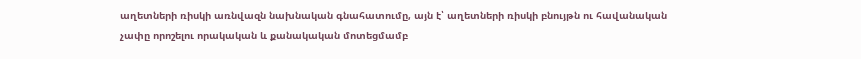աղետների ռիսկի առնվազն նախնական գնահատումը, այն է՝ աղետների ռիսկի բնույթն ու հավանական չափը որոշելու որակական և քանակական մոտեցմամբ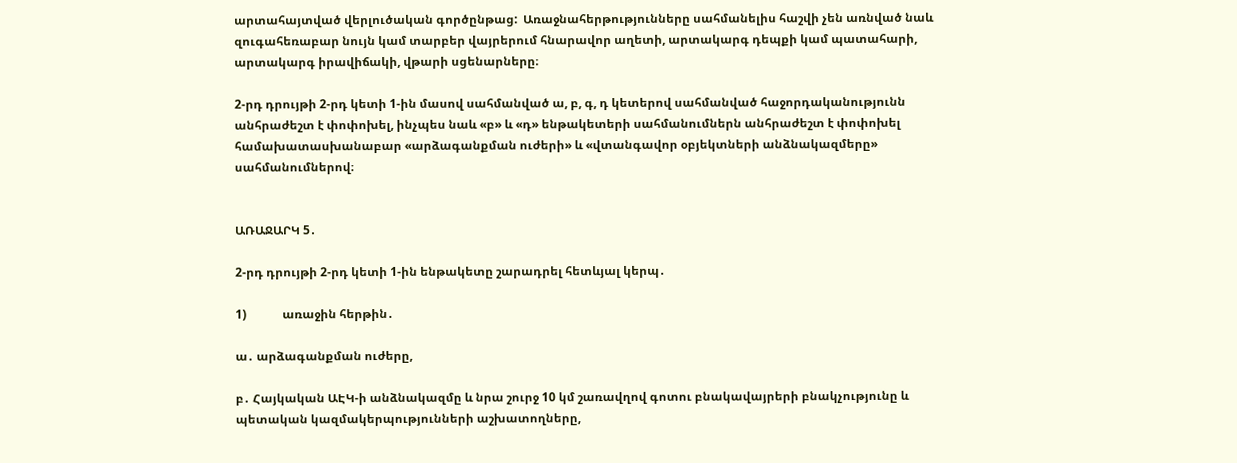արտահայտված վերլուծական գործընթաց:  Առաջնահերթությունները սահմանելիս հաշվի չեն առնված նաև զուգահեռաբար նույն կամ տարբեր վայրերում հնարավոր աղետի, արտակարգ դեպքի կամ պատահարի, արտակարգ իրավիճակի, վթարի սցենարները։

2-րդ դրույթի 2-րդ կետի 1-ին մասով սահմանված ա, բ, գ, դ կետերով սահմանված հաջորդականությունն անհրաժեշտ է փոփոխել, ինչպես նաև «բ» և «դ» ենթակետերի սահմանումներն անհրաժեշտ է փոփոխել համախատասխանաբար «արձագանքման ուժերի» և «վտանգավոր օբյեկտների անձնակազմերը» սահմանումներով։


ԱՌԱՋԱՐԿ 5․

2-րդ դրույթի 2-րդ կետի 1-ին ենթակետը շարադրել հետևյալ կերպ․

1)            առաջին հերթին․

ա․ արձագանքման ուժերը,

բ․ Հայկական ԱԷԿ-ի անձնակազմը և նրա շուրջ 10 կմ շառավղով գոտու բնակավայրերի բնակչությունը և պետական կազմակերպությունների աշխատողները,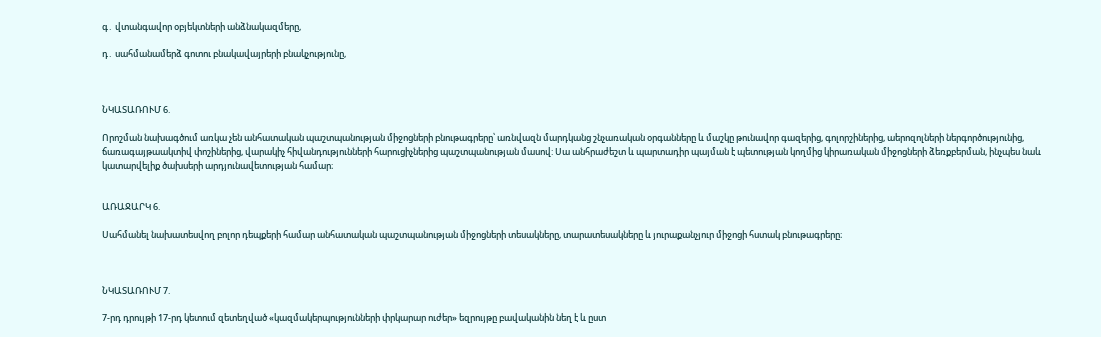գ․ վտանգավոր օբյեկտների անձնակազմերը,

դ․ սահմանամերձ գոտու բնակավայրերի բնակչությունը,



ՆԿԱՏԱՌՈՒՄ 6.

Որոշման նախագծում առկա չեն անհատական պաշտպանության միջոցների բնութագրերը՝ առնվազն մարդկանց շնչառական օրգանները և մաշկը թունավոր գազերից, գոլորշիներից, աերոզոլների ներգործությունից, ճառագայթաակտիվ փոշիներից, վարակիչ հիվանդությունների հարուցիչներից պաշտպանության մասով: Սա անհրաժեշտ և պարտադիր պայման է պետության կողմից կիրառական միջոցների ձեռքբերման, ինչպես նաև կատարվելիք ծախսերի արդյունավետության համար։


ԱՌԱՋԱՐԿ 6.

Սահմանել նախատեսվող բոլոր դեպքերի համար անհատական պաշտպանության միջոցների տեսակները, տարատեսակները և յուրաքանչյուր միջոցի հստակ բնութագրերը։



ՆԿԱՏԱՌՈՒՄ 7.

7-րդ դրույթի 17-րդ կետում զետեղված «կազմակերպությունների փրկարար ուժեր» եզրույթը բավականին նեղ է և ըստ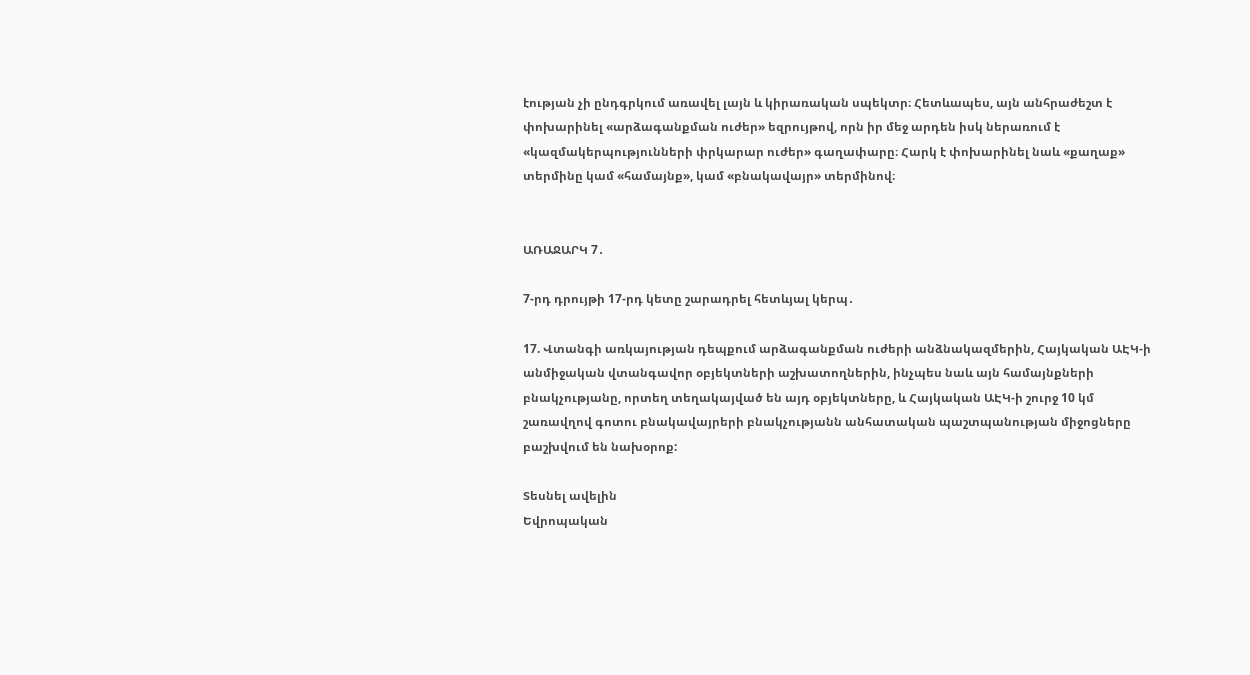էության չի ընդգրկում առավել լայն և կիրառական սպեկտր։ Հետևապես, այն անհրաժեշտ է փոխարինել «արձագանքման ուժեր» եզրույթով, որն իր մեջ արդեն իսկ ներառում է «կազմակերպությունների փրկարար ուժեր» գաղափարը։ Հարկ է փոխարինել նաև «քաղաք» տերմինը կամ «համայնք», կամ «բնակավայր» տերմինով։


ԱՌԱՋԱՐԿ 7․

7-րդ դրույթի 17-րդ կետը շարադրել հետևյալ կերպ․

17. Վտանգի առկայության դեպքում արձագանքման ուժերի անձնակազմերին, Հայկական ԱԷԿ-ի անմիջական վտանգավոր օբյեկտների աշխատողներին, ինչպես նաև այն համայնքների բնակչությանը, որտեղ տեղակայված են այդ օբյեկտները, և Հայկական ԱԷԿ-ի շուրջ 10 կմ շառավղով գոտու բնակավայրերի բնակչությանն անհատական պաշտպանության միջոցները բաշխվում են նախօրոք:

Տեսնել ավելին
Եվրոպական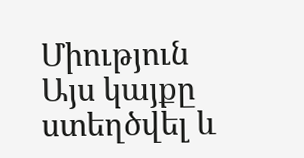Միություն
Այս կայքը ստեղծվել և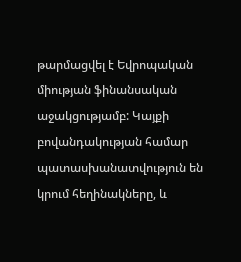թարմացվել է Եվրոպական միության ֆինանսական աջակցությամբ: Կայքի բովանդակության համար պատասխանատվություն են կրում հեղինակները, և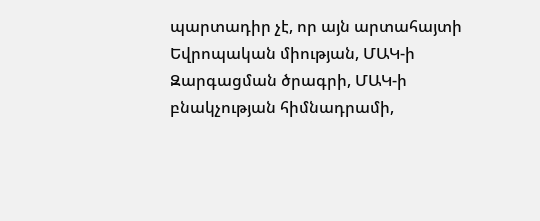պարտադիր չէ, որ այն արտահայտի Եվրոպական միության, ՄԱԿ-ի Զարգացման ծրագրի, ՄԱԿ-ի բնակչության հիմնադրամի,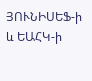ՅՈՒՆԻՍԵՖ-ի և ԵԱՀԿ-ի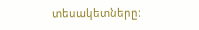տեսակետները: